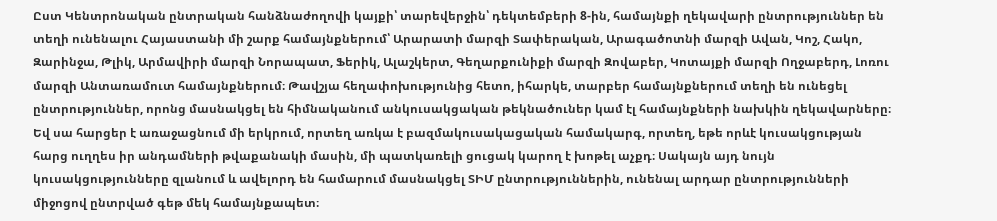Ըստ Կենտրոնական ընտրական հանձնաժողովի կայքի՝ տարեվերջին՝ դեկտեմբերի 8-ին, համայնքի ղեկավարի ընտրություններ են տեղի ունենալու Հայաստանի մի շարք համայնքներում՝ Արարատի մարզի Տափերական, Արագածոտնի մարզի Ավան, Կոշ, Հակո, Զարինջա, Թլիկ, Արմավիրի մարզի Նորապատ, Ֆերիկ, Ալաշկերտ, Գեղարքունիքի մարզի Զովաբեր, Կոտայքի մարզի Ողջաբերդ, Լոռու մարզի Անտառամուտ համայնքներում։ Թավշյա հեղափոխությունից հետո, իհարկե, տարբեր համայնքներում տեղի են ունեցել ընտրություններ, որոնց մասնակցել են հիմնականում անկուսակցական թեկնածուներ կամ էլ համայնքների նախկին ղեկավարները։ Եվ սա հարցեր է առաջացնում մի երկրում, որտեղ առկա է բազմակուսակացական համակարգ, որտեղ, եթե որևէ կուսակցության հարց ուղղես իր անդամների թվաքանակի մասին, մի պատկառելի ցուցակ կարող է խոթել աչքդ։ Սակայն այդ նույն կուսակցությունները զլանում և ավելորդ են համարում մասնակցել ՏԻՄ ընտրություններին, ունենալ արդար ընտրությունների միջոցով ընտրված գեթ մեկ համայնքապետ։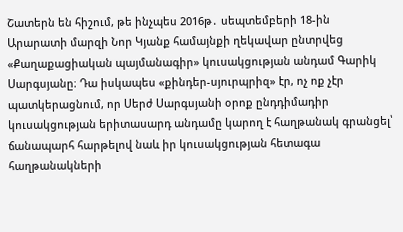Շատերն են հիշում, թե ինչպես 2016թ․ սեպտեմբերի 18-ին Արարատի մարզի Նոր Կյանք համայնքի ղեկավար ընտրվեց «Քաղաքացիական պայմանագիր» կուսակցության անդամ Գարիկ Սարգսյանը։ Դա իսկապես «քինդեր-սյուրպրիզ» էր, ոչ ոք չէր պատկերացնում, որ Սերժ Սարգսյանի օրոք ընդդիմադիր կուսակցության երիտասարդ անդամը կարող է հաղթանակ գրանցել՝ ճանապարհ հարթելով նաև իր կուսակցության հետագա հաղթանակների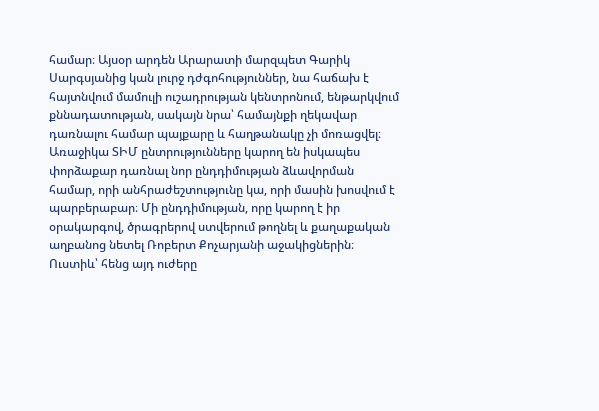համար։ Այսօր արդեն Արարատի մարզպետ Գարիկ Սարգսյանից կան լուրջ դժգոհություններ, նա հաճախ է հայտնվում մամուլի ուշադրության կենտրոնում, ենթարկվում քննադատության, սակայն նրա՝ համայնքի ղեկավար դառնալու համար պայքարը և հաղթանակը չի մոռացվել։
Առաջիկա ՏԻՄ ընտրությունները կարող են իսկապես փորձաքար դառնալ նոր ընդդիմության ձևավորման համար, որի անհրաժեշտությունը կա, որի մասին խոսվում է պարբերաբար։ Մի ընդդիմության, որը կարող է իր օրակարգով, ծրագրերով ստվերում թողնել և քաղաքական աղբանոց նետել Ռոբերտ Քոչարյանի աջակիցներին։ Ուստիև՝ հենց այդ ուժերը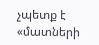չպետք է «մատների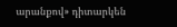արանքով» դիտարկեն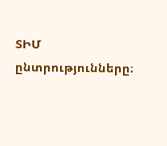ՏԻՄ ընտրությունները։